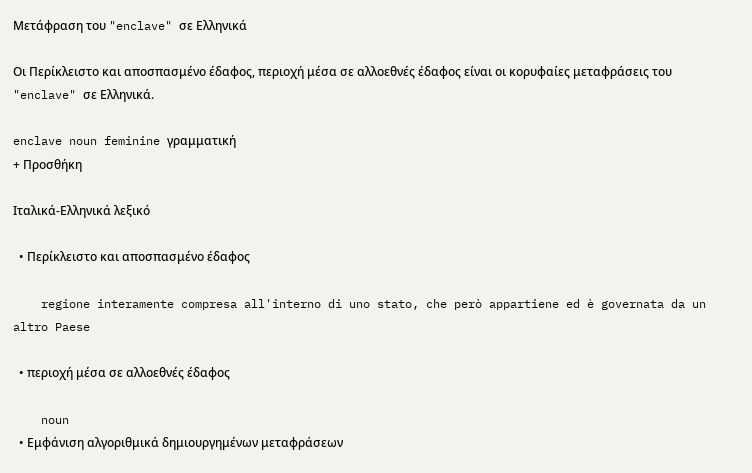Μετάφραση του "enclave" σε Ελληνικά

Οι Περίκλειστο και αποσπασμένο έδαφος, περιοχή μέσα σε αλλοεθνές έδαφος είναι οι κορυφαίες μεταφράσεις του "enclave" σε Ελληνικά.

enclave noun feminine γραμματική
+ Προσθήκη

Ιταλικά-Ελληνικά λεξικό

  • Περίκλειστο και αποσπασμένο έδαφος

    regione interamente compresa all'interno di uno stato, che però appartiene ed è governata da un altro Paese

  • περιοχή μέσα σε αλλοεθνές έδαφος

    noun
  • Εμφάνιση αλγοριθμικά δημιουργημένων μεταφράσεων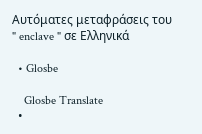Αυτόματες μεταφράσεις του " enclave " σε Ελληνικά

  • Glosbe

    Glosbe Translate
  •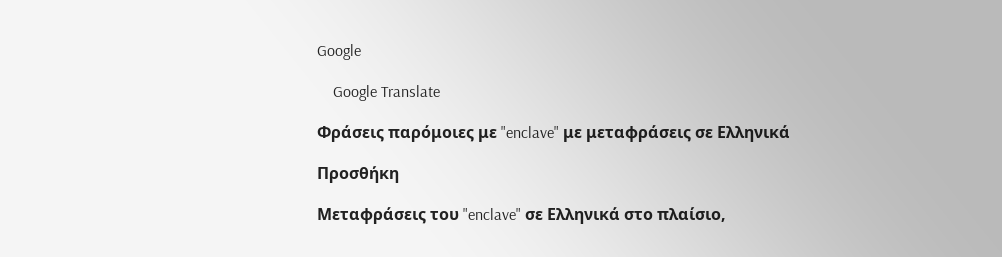Google

    Google Translate

Φράσεις παρόμοιες με "enclave" με μεταφράσεις σε Ελληνικά

Προσθήκη

Μεταφράσεις του "enclave" σε Ελληνικά στο πλαίσιο,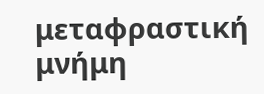μεταφραστική μνήμη